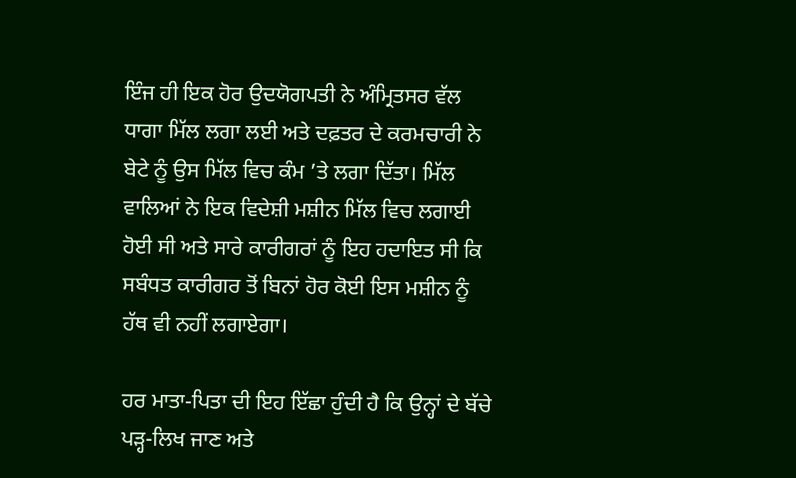ਇੰਜ ਹੀ ਇਕ ਹੋਰ ਉਦਯੋਗਪਤੀ ਨੇ ਅੰਮ੍ਰਿਤਸਰ ਵੱਲ ਧਾਗਾ ਮਿੱਲ ਲਗਾ ਲਈ ਅਤੇ ਦਫ਼ਤਰ ਦੇ ਕਰਮਚਾਰੀ ਨੇ ਬੇਟੇ ਨੂੰ ਉਸ ਮਿੱਲ ਵਿਚ ਕੰਮ ’ਤੇ ਲਗਾ ਦਿੱਤਾ। ਮਿੱਲ ਵਾਲਿਆਂ ਨੇ ਇਕ ਵਿਦੇਸ਼ੀ ਮਸ਼ੀਨ ਮਿੱਲ ਵਿਚ ਲਗਾਈ ਹੋਈ ਸੀ ਅਤੇ ਸਾਰੇ ਕਾਰੀਗਰਾਂ ਨੂੰ ਇਹ ਹਦਾਇਤ ਸੀ ਕਿ ਸਬੰਧਤ ਕਾਰੀਗਰ ਤੋਂ ਬਿਨਾਂ ਹੋਰ ਕੋਈ ਇਸ ਮਸ਼ੀਨ ਨੂੰ ਹੱਥ ਵੀ ਨਹੀਂ ਲਗਾਏਗਾ।

ਹਰ ਮਾਤਾ-ਪਿਤਾ ਦੀ ਇਹ ਇੱਛਾ ਹੁੰਦੀ ਹੈ ਕਿ ਉਨ੍ਹਾਂ ਦੇ ਬੱਚੇ ਪੜ੍ਹ-ਲਿਖ ਜਾਣ ਅਤੇ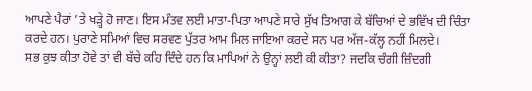ਆਪਣੇ ਪੈਰਾਂ ’ਤੇ ਖੜ੍ਹੇ ਹੋ ਜਾਣ। ਇਸ ਮੰਤਵ ਲਈ ਮਾਤਾ-ਪਿਤਾ ਆਪਣੇ ਸਾਰੇ ਸੁੱਖ ਤਿਆਗ ਕੇ ਬੱਚਿਆਂ ਦੇ ਭਵਿੱਖ ਦੀ ਚਿੰਤਾ ਕਰਦੇ ਹਨ। ਪੁਰਾਣੇ ਸਮਿਆਂ ਵਿਚ ਸਰਵਣ ਪੁੱਤਰ ਆਮ ਮਿਲ ਜਾਇਆ ਕਰਦੇ ਸਨ ਪਰ ਅੱਜ-ਕੱਲ੍ਹ ਨਹੀਂ ਮਿਲਦੇ।
ਸਭ ਕੁਝ ਕੀਤਾ ਹੋਵੇ ਤਾਂ ਵੀ ਬੱਚੇ ਕਹਿ ਦਿੰਦੇ ਹਨ ਕਿ ਮਾਪਿਆਂ ਨੇ ਉਨ੍ਹਾਂ ਲਈ ਕੀ ਕੀਤਾ? ਜਦਕਿ ਚੰਗੀ ਜ਼ਿੰਦਗੀ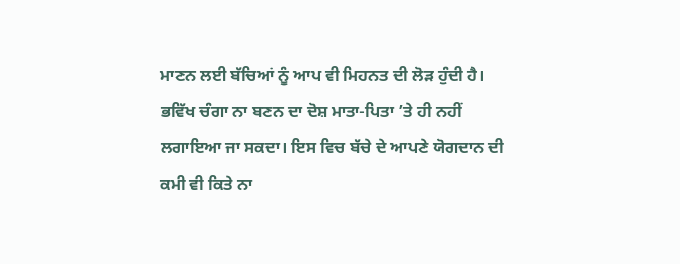ਮਾਣਨ ਲਈ ਬੱਚਿਆਂ ਨੂੰ ਆਪ ਵੀ ਮਿਹਨਤ ਦੀ ਲੋੜ ਹੁੰਦੀ ਹੈ। ਭਵਿੱਖ ਚੰਗਾ ਨਾ ਬਣਨ ਦਾ ਦੋਸ਼ ਮਾਤਾ-ਪਿਤਾ ’ਤੇ ਹੀ ਨਹੀਂ ਲਗਾਇਆ ਜਾ ਸਕਦਾ। ਇਸ ਵਿਚ ਬੱਚੇ ਦੇ ਆਪਣੇ ਯੋਗਦਾਨ ਦੀ ਕਮੀ ਵੀ ਕਿਤੇ ਨਾ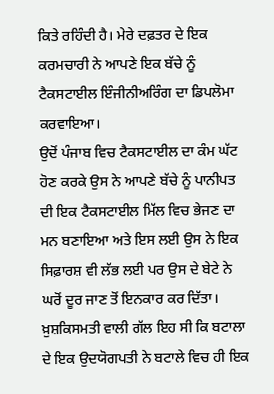ਕਿਤੇ ਰਹਿੰਦੀ ਹੈ। ਮੇਰੇ ਦਫ਼ਤਰ ਦੇ ਇਕ ਕਰਮਚਾਰੀ ਨੇ ਆਪਣੇ ਇਕ ਬੱਚੇ ਨੂੰ ਟੈਕਸਟਾਈਲ ਇੰਜੀਨੀਅਰਿੰਗ ਦਾ ਡਿਪਲੋਮਾ ਕਰਵਾਇਆ।
ਉਦੋਂ ਪੰਜਾਬ ਵਿਚ ਟੈਕਸਟਾਈਲ ਦਾ ਕੰਮ ਘੱਟ ਹੋਣ ਕਰਕੇ ਉਸ ਨੇ ਆਪਣੇ ਬੱਚੇ ਨੂੰ ਪਾਨੀਪਤ ਦੀ ਇਕ ਟੈਕਸਟਾਈਲ ਮਿੱਲ ਵਿਚ ਭੇਜਣ ਦਾ ਮਨ ਬਣਾਇਆ ਅਤੇ ਇਸ ਲਈ ਉਸ ਨੇ ਇਕ ਸਿਫ਼ਾਰਸ਼ ਵੀ ਲੱਭ ਲਈ ਪਰ ਉਸ ਦੇ ਬੇਟੇ ਨੇ ਘਰੋਂ ਦੂਰ ਜਾਣ ਤੋਂ ਇਨਕਾਰ ਕਰ ਦਿੱਤਾ।
ਖ਼ੁਸ਼ਕਿਸਮਤੀ ਵਾਲੀ ਗੱਲ ਇਹ ਸੀ ਕਿ ਬਟਾਲਾ ਦੇ ਇਕ ਉਦਯੋਗਪਤੀ ਨੇ ਬਟਾਲੇ ਵਿਚ ਹੀ ਇਕ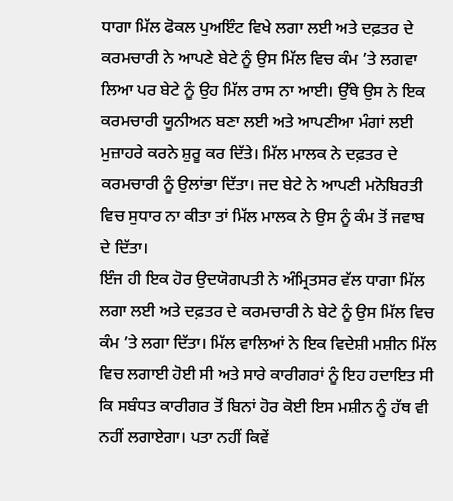ਧਾਗਾ ਮਿੱਲ ਫੋਕਲ ਪੁਅਇੰਟ ਵਿਖੇ ਲਗਾ ਲਈ ਅਤੇ ਦਫ਼ਤਰ ਦੇ ਕਰਮਚਾਰੀ ਨੇ ਆਪਣੇ ਬੇਟੇ ਨੂੰ ਉਸ ਮਿੱਲ ਵਿਚ ਕੰਮ ’ਤੇ ਲਗਵਾ ਲਿਆ ਪਰ ਬੇਟੇ ਨੂੰ ਉਹ ਮਿੱਲ ਰਾਸ ਨਾ ਆਈ। ਉੱਥੇ ਉਸ ਨੇ ਇਕ ਕਰਮਚਾਰੀ ਯੂਨੀਅਨ ਬਣਾ ਲਈ ਅਤੇ ਆਪਣੀਆ ਮੰਗਾਂ ਲਈ ਮੁਜ਼ਾਹਰੇ ਕਰਨੇ ਸ਼ੁਰੂ ਕਰ ਦਿੱਤੇ। ਮਿੱਲ ਮਾਲਕ ਨੇ ਦਫ਼ਤਰ ਦੇ ਕਰਮਚਾਰੀ ਨੂੰ ਉਲਾਂਭਾ ਦਿੱਤਾ। ਜਦ ਬੇਟੇ ਨੇ ਆਪਣੀ ਮਨੋਬਿਰਤੀ ਵਿਚ ਸੁਧਾਰ ਨਾ ਕੀਤਾ ਤਾਂ ਮਿੱਲ ਮਾਲਕ ਨੇ ਉਸ ਨੂੰ ਕੰਮ ਤੋਂ ਜਵਾਬ ਦੇ ਦਿੱਤਾ।
ਇੰਜ ਹੀ ਇਕ ਹੋਰ ਉਦਯੋਗਪਤੀ ਨੇ ਅੰਮ੍ਰਿਤਸਰ ਵੱਲ ਧਾਗਾ ਮਿੱਲ ਲਗਾ ਲਈ ਅਤੇ ਦਫ਼ਤਰ ਦੇ ਕਰਮਚਾਰੀ ਨੇ ਬੇਟੇ ਨੂੰ ਉਸ ਮਿੱਲ ਵਿਚ ਕੰਮ ’ਤੇ ਲਗਾ ਦਿੱਤਾ। ਮਿੱਲ ਵਾਲਿਆਂ ਨੇ ਇਕ ਵਿਦੇਸ਼ੀ ਮਸ਼ੀਨ ਮਿੱਲ ਵਿਚ ਲਗਾਈ ਹੋਈ ਸੀ ਅਤੇ ਸਾਰੇ ਕਾਰੀਗਰਾਂ ਨੂੰ ਇਹ ਹਦਾਇਤ ਸੀ ਕਿ ਸਬੰਧਤ ਕਾਰੀਗਰ ਤੋਂ ਬਿਨਾਂ ਹੋਰ ਕੋਈ ਇਸ ਮਸ਼ੀਨ ਨੂੰ ਹੱਥ ਵੀ ਨਹੀਂ ਲਗਾਏਗਾ। ਪਤਾ ਨਹੀਂ ਕਿਵੇਂ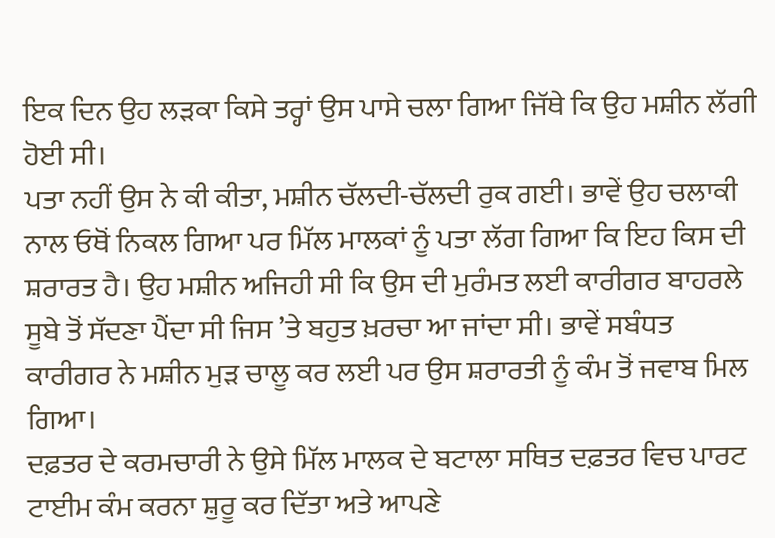ਇਕ ਦਿਨ ਉਹ ਲੜਕਾ ਕਿਸੇ ਤਰ੍ਹਾਂ ਉਸ ਪਾਸੇ ਚਲਾ ਗਿਆ ਜਿੱਥੇ ਕਿ ਉਹ ਮਸ਼ੀਨ ਲੱਗੀ ਹੋਈ ਸੀ।
ਪਤਾ ਨਹੀਂ ਉਸ ਨੇ ਕੀ ਕੀਤਾ, ਮਸ਼ੀਨ ਚੱਲਦੀ-ਚੱਲਦੀ ਰੁਕ ਗਈ। ਭਾਵੇਂ ਉਹ ਚਲਾਕੀ ਨਾਲ ਓਥੋਂ ਨਿਕਲ ਗਿਆ ਪਰ ਮਿੱਲ ਮਾਲਕਾਂ ਨੂੰ ਪਤਾ ਲੱਗ ਗਿਆ ਕਿ ਇਹ ਕਿਸ ਦੀ ਸ਼ਰਾਰਤ ਹੈ। ਉਹ ਮਸ਼ੀਨ ਅਜਿਹੀ ਸੀ ਕਿ ਉਸ ਦੀ ਮੁਰੰਮਤ ਲਈ ਕਾਰੀਗਰ ਬਾਹਰਲੇ ਸੂਬੇ ਤੋਂ ਸੱਦਣਾ ਪੈਂਦਾ ਸੀ ਜਿਸ ’ਤੇ ਬਹੁਤ ਖ਼ਰਚਾ ਆ ਜਾਂਦਾ ਸੀ। ਭਾਵੇਂ ਸਬੰਧਤ ਕਾਰੀਗਰ ਨੇ ਮਸ਼ੀਨ ਮੁੜ ਚਾਲੂ ਕਰ ਲਈ ਪਰ ਉਸ ਸ਼ਰਾਰਤੀ ਨੂੰ ਕੰਮ ਤੋਂ ਜਵਾਬ ਮਿਲ ਗਿਆ।
ਦਫ਼ਤਰ ਦੇ ਕਰਮਚਾਰੀ ਨੇ ਉਸੇ ਮਿੱਲ ਮਾਲਕ ਦੇ ਬਟਾਲਾ ਸਥਿਤ ਦਫ਼ਤਰ ਵਿਚ ਪਾਰਟ ਟਾਈਮ ਕੰਮ ਕਰਨਾ ਸ਼ੁਰੂ ਕਰ ਦਿੱਤਾ ਅਤੇ ਆਪਣੇ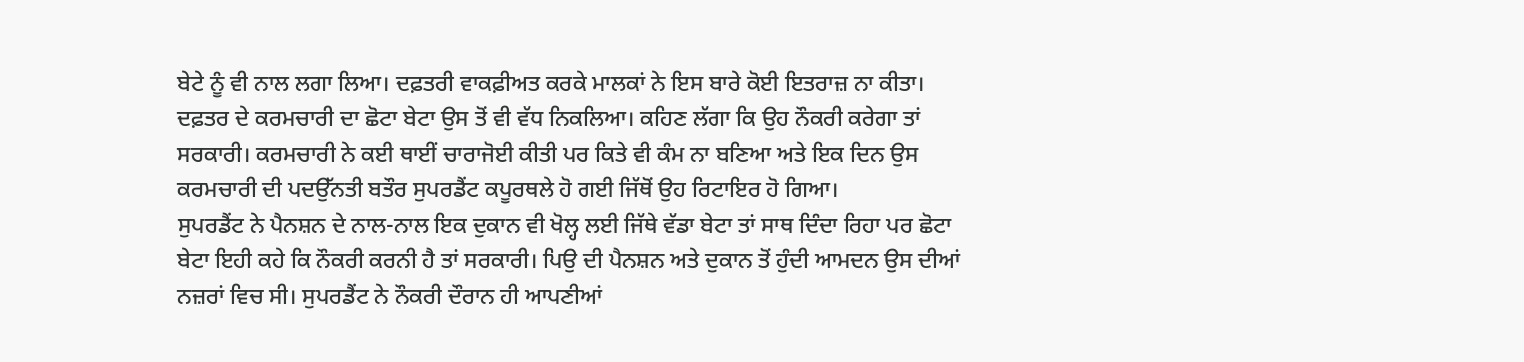ਬੇਟੇ ਨੂੰ ਵੀ ਨਾਲ ਲਗਾ ਲਿਆ। ਦਫ਼ਤਰੀ ਵਾਕਫ਼ੀਅਤ ਕਰਕੇ ਮਾਲਕਾਂ ਨੇ ਇਸ ਬਾਰੇ ਕੋਈ ਇਤਰਾਜ਼ ਨਾ ਕੀਤਾ। ਦਫ਼ਤਰ ਦੇ ਕਰਮਚਾਰੀ ਦਾ ਛੋਟਾ ਬੇਟਾ ਉਸ ਤੋਂ ਵੀ ਵੱਧ ਨਿਕਲਿਆ। ਕਹਿਣ ਲੱਗਾ ਕਿ ਉਹ ਨੌਕਰੀ ਕਰੇਗਾ ਤਾਂ ਸਰਕਾਰੀ। ਕਰਮਚਾਰੀ ਨੇ ਕਈ ਥਾਈਂ ਚਾਰਾਜੋਈ ਕੀਤੀ ਪਰ ਕਿਤੇ ਵੀ ਕੰਮ ਨਾ ਬਣਿਆ ਅਤੇ ਇਕ ਦਿਨ ਉਸ ਕਰਮਚਾਰੀ ਦੀ ਪਦਉੱਨਤੀ ਬਤੌਰ ਸੁਪਰਡੈਂਟ ਕਪੂਰਥਲੇ ਹੋ ਗਈ ਜਿੱਥੋਂ ਉਹ ਰਿਟਾਇਰ ਹੋ ਗਿਆ।
ਸੁਪਰਡੈਂਟ ਨੇ ਪੈਨਸ਼ਨ ਦੇ ਨਾਲ-ਨਾਲ ਇਕ ਦੁਕਾਨ ਵੀ ਖੋਲ੍ਹ ਲਈ ਜਿੱਥੇ ਵੱਡਾ ਬੇਟਾ ਤਾਂ ਸਾਥ ਦਿੰਦਾ ਰਿਹਾ ਪਰ ਛੋਟਾ ਬੇਟਾ ਇਹੀ ਕਹੇ ਕਿ ਨੌਕਰੀ ਕਰਨੀ ਹੈ ਤਾਂ ਸਰਕਾਰੀ। ਪਿਉ ਦੀ ਪੈਨਸ਼ਨ ਅਤੇ ਦੁਕਾਨ ਤੋਂ ਹੁੰਦੀ ਆਮਦਨ ਉਸ ਦੀਆਂ ਨਜ਼ਰਾਂ ਵਿਚ ਸੀ। ਸੁਪਰਡੈਂਟ ਨੇ ਨੌਕਰੀ ਦੌਰਾਨ ਹੀ ਆਪਣੀਆਂ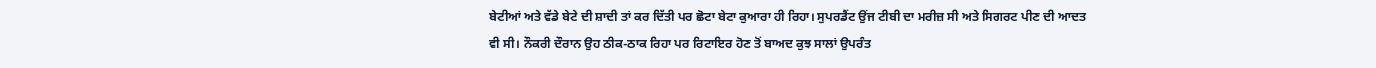ਬੇਟੀਆਂ ਅਤੇ ਵੱਡੇ ਬੇਟੇ ਦੀ ਸ਼ਾਦੀ ਤਾਂ ਕਰ ਦਿੱਤੀ ਪਰ ਛੋਟਾ ਬੇਟਾ ਕੁਆਰਾ ਹੀ ਰਿਹਾ। ਸੁਪਰਡੈਂਟ ਉਂਜ ਟੀਬੀ ਦਾ ਮਰੀਜ਼ ਸੀ ਅਤੇ ਸਿਗਰਟ ਪੀਣ ਦੀ ਆਦਤ ਵੀ ਸੀ। ਨੌਕਰੀ ਦੌਰਾਨ ਉਹ ਠੀਕ-ਠਾਕ ਰਿਹਾ ਪਰ ਰਿਟਾਇਰ ਹੋਣ ਤੋਂ ਬਾਅਦ ਕੁਝ ਸਾਲਾਂ ਉਪਰੰਤ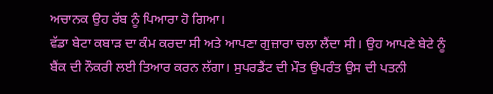ਅਚਾਨਕ ਉਹ ਰੱਬ ਨੂੰ ਪਿਆਰਾ ਹੋ ਗਿਆ।
ਵੱਡਾ ਬੇਟਾ ਕਬਾੜ ਦਾ ਕੰਮ ਕਰਦਾ ਸੀ ਅਤੇ ਆਪਣਾ ਗੁਜ਼ਾਰਾ ਚਲਾ ਲੈਂਦਾ ਸੀ। ਉਹ ਆਪਣੇ ਬੇਟੇ ਨੂੰ ਬੈਂਕ ਦੀ ਨੌਕਰੀ ਲਈ ਤਿਆਰ ਕਰਨ ਲੱਗਾ। ਸੁਪਰਡੈਂਟ ਦੀ ਮੌਤ ਉਪਰੰਤ ਉਸ ਦੀ ਪਤਨੀ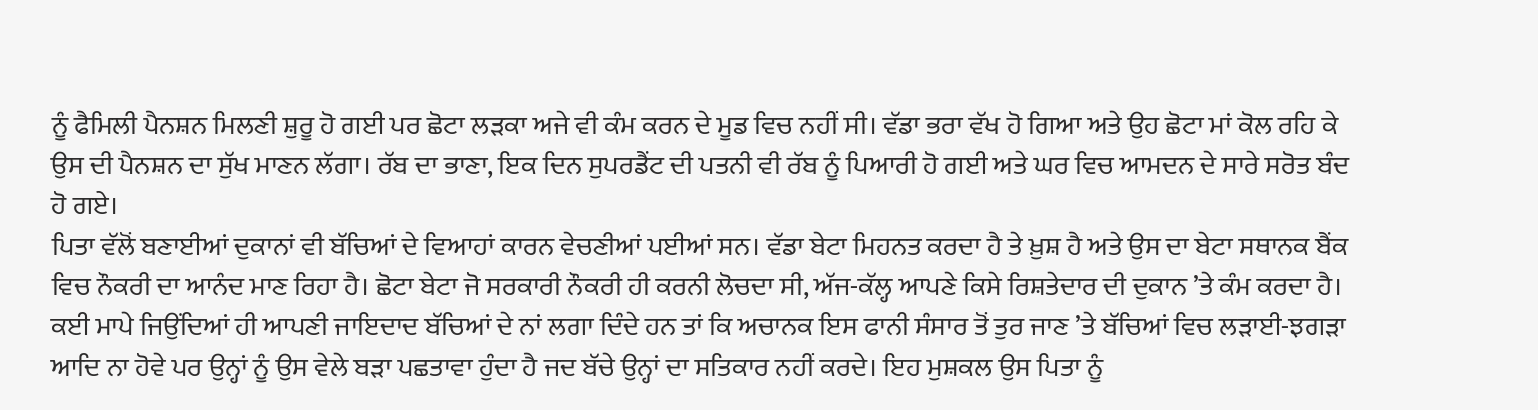ਨੂੰ ਫੈਮਿਲੀ ਪੈਨਸ਼ਨ ਮਿਲਣੀ ਸ਼ੁਰੂ ਹੋ ਗਈ ਪਰ ਛੋਟਾ ਲੜਕਾ ਅਜੇ ਵੀ ਕੰਮ ਕਰਨ ਦੇ ਮੂਡ ਵਿਚ ਨਹੀਂ ਸੀ। ਵੱਡਾ ਭਰਾ ਵੱਖ ਹੋ ਗਿਆ ਅਤੇ ਉਹ ਛੋਟਾ ਮਾਂ ਕੋਲ ਰਹਿ ਕੇ ਉਸ ਦੀ ਪੈਨਸ਼ਨ ਦਾ ਸੁੱਖ ਮਾਣਨ ਲੱਗਾ। ਰੱਬ ਦਾ ਭਾਣਾ, ਇਕ ਦਿਨ ਸੁਪਰਡੈਂਟ ਦੀ ਪਤਨੀ ਵੀ ਰੱਬ ਨੂੰ ਪਿਆਰੀ ਹੋ ਗਈ ਅਤੇ ਘਰ ਵਿਚ ਆਮਦਨ ਦੇ ਸਾਰੇ ਸਰੋਤ ਬੰਦ ਹੋ ਗਏ।
ਪਿਤਾ ਵੱਲੋਂ ਬਣਾਈਆਂ ਦੁਕਾਨਾਂ ਵੀ ਬੱਚਿਆਂ ਦੇ ਵਿਆਹਾਂ ਕਾਰਨ ਵੇਚਣੀਆਂ ਪਈਆਂ ਸਨ। ਵੱਡਾ ਬੇਟਾ ਮਿਹਨਤ ਕਰਦਾ ਹੈ ਤੇ ਖ਼ੁਸ਼ ਹੈ ਅਤੇ ਉਸ ਦਾ ਬੇਟਾ ਸਥਾਨਕ ਬੈਂਕ ਵਿਚ ਨੌਕਰੀ ਦਾ ਆਨੰਦ ਮਾਣ ਰਿਹਾ ਹੈ। ਛੋਟਾ ਬੇਟਾ ਜੋ ਸਰਕਾਰੀ ਨੌਕਰੀ ਹੀ ਕਰਨੀ ਲੋਚਦਾ ਸੀ, ਅੱਜ-ਕੱਲ੍ਹ ਆਪਣੇ ਕਿਸੇ ਰਿਸ਼ਤੇਦਾਰ ਦੀ ਦੁਕਾਨ ’ਤੇ ਕੰਮ ਕਰਦਾ ਹੈ।
ਕਈ ਮਾਪੇ ਜਿਉਂਦਿਆਂ ਹੀ ਆਪਣੀ ਜਾਇਦਾਦ ਬੱਚਿਆਂ ਦੇ ਨਾਂ ਲਗਾ ਦਿੰਦੇ ਹਨ ਤਾਂ ਕਿ ਅਚਾਨਕ ਇਸ ਫਾਨੀ ਸੰਸਾਰ ਤੋਂ ਤੁਰ ਜਾਣ ’ਤੇ ਬੱਚਿਆਂ ਵਿਚ ਲੜਾਈ-ਝਗੜਾ ਆਦਿ ਨਾ ਹੋਵੇ ਪਰ ਉਨ੍ਹਾਂ ਨੂੰ ਉਸ ਵੇਲੇ ਬੜਾ ਪਛਤਾਵਾ ਹੁੰਦਾ ਹੈ ਜਦ ਬੱਚੇ ਉਨ੍ਹਾਂ ਦਾ ਸਤਿਕਾਰ ਨਹੀਂ ਕਰਦੇ। ਇਹ ਮੁਸ਼ਕਲ ਉਸ ਪਿਤਾ ਨੂੰ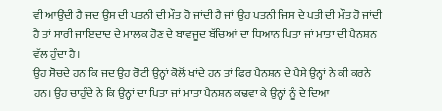ਵੀ ਆਉਂਦੀ ਹੈ ਜਦ ਉਸ ਦੀ ਪਤਨੀ ਦੀ ਮੌਤ ਹੋ ਜਾਂਦੀ ਹੈ ਜਾਂ ਉਹ ਪਤਨੀ ਜਿਸ ਦੇ ਪਤੀ ਦੀ ਮੌਤ ਹੋ ਜਾਂਦੀ ਹੈ ਤਾਂ ਸਾਰੀ ਜਾਇਦਾਦ ਦੇ ਮਾਲਕ ਹੋਣ ਦੇ ਬਾਵਜੂਦ ਬੱਚਿਆਂ ਦਾ ਧਿਆਨ ਪਿਤਾ ਜਾਂ ਮਾਤਾ ਦੀ ਪੈਨਸ਼ਨ ਵੱਲ ਹੁੰਦਾ ਹੈ।
ਉਹ ਸੋਚਦੇ ਹਨ ਕਿ ਜਦ ਉਹ ਰੋਟੀ ਉਨ੍ਹਾਂ ਕੋਲੋਂ ਖਾਂਦੇ ਹਨ ਤਾਂ ਫਿਰ ਪੈਨਸ਼ਨ ਦੇ ਪੈਸੇ ਉਨ੍ਹਾਂ ਨੇ ਕੀ ਕਰਨੇ ਹਨ। ਉਹ ਚਾਹੁੰਦੇ ਨੇ ਕਿ ਉਨ੍ਹਾਂ ਦਾ ਪਿਤਾ ਜਾਂ ਮਾਤਾ ਪੈਨਸ਼ਨ ਕਢਵਾ ਕੇ ਉਨ੍ਹਾਂ ਨੂੰ ਦੇ ਦਿਆ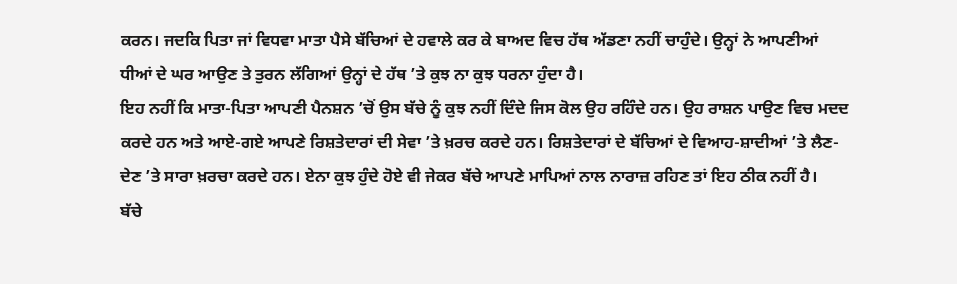ਕਰਨ। ਜਦਕਿ ਪਿਤਾ ਜਾਂ ਵਿਧਵਾ ਮਾਤਾ ਪੈਸੇ ਬੱਚਿਆਂ ਦੇ ਹਵਾਲੇ ਕਰ ਕੇ ਬਾਅਦ ਵਿਚ ਹੱਥ ਅੱਡਣਾ ਨਹੀਂ ਚਾਹੁੰਦੇ। ਉਨ੍ਹਾਂ ਨੇ ਆਪਣੀਆਂ ਧੀਆਂ ਦੇ ਘਰ ਆਉਣ ਤੇ ਤੁਰਨ ਲੱਗਿਆਂ ਉਨ੍ਹਾਂ ਦੇ ਹੱਥ ’ਤੇ ਕੁਝ ਨਾ ਕੁਝ ਧਰਨਾ ਹੁੰਦਾ ਹੈ।
ਇਹ ਨਹੀਂ ਕਿ ਮਾਤਾ-ਪਿਤਾ ਆਪਣੀ ਪੈਨਸ਼ਨ ’ਚੋਂ ਉਸ ਬੱਚੇ ਨੂੰ ਕੁਝ ਨਹੀਂ ਦਿੰਦੇ ਜਿਸ ਕੋਲ ਉਹ ਰਹਿੰਦੇ ਹਨ। ਉਹ ਰਾਸ਼ਨ ਪਾਉਣ ਵਿਚ ਮਦਦ ਕਰਦੇ ਹਨ ਅਤੇ ਆਏ-ਗਏ ਆਪਣੇ ਰਿਸ਼ਤੇਦਾਰਾਂ ਦੀ ਸੇਵਾ ’ਤੇ ਖ਼ਰਚ ਕਰਦੇ ਹਨ। ਰਿਸ਼ਤੇਦਾਰਾਂ ਦੇ ਬੱਚਿਆਂ ਦੇ ਵਿਆਹ-ਸ਼ਾਦੀਆਂ ’ਤੇ ਲੈਣ-ਦੇਣ ’ਤੇ ਸਾਰਾ ਖ਼ਰਚਾ ਕਰਦੇ ਹਨ। ਏਨਾ ਕੁਝ ਹੁੰਦੇ ਹੋਏ ਵੀ ਜੇਕਰ ਬੱਚੇ ਆਪਣੇ ਮਾਪਿਆਂ ਨਾਲ ਨਾਰਾਜ਼ ਰਹਿਣ ਤਾਂ ਇਹ ਠੀਕ ਨਹੀਂ ਹੈ।
ਬੱਚੇ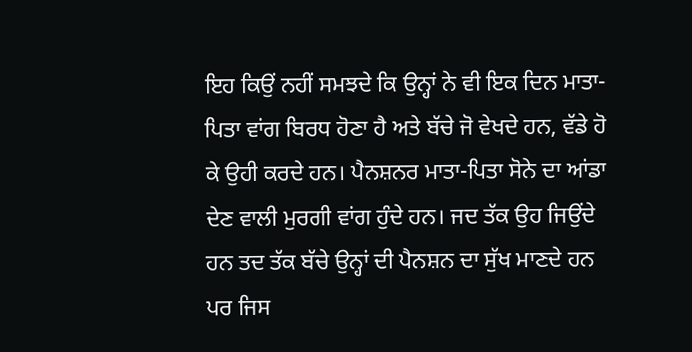ਇਹ ਕਿਉਂ ਨਹੀਂ ਸਮਝਦੇ ਕਿ ਉਨ੍ਹਾਂ ਨੇ ਵੀ ਇਕ ਦਿਨ ਮਾਤਾ-ਪਿਤਾ ਵਾਂਗ ਬਿਰਧ ਹੋਣਾ ਹੈ ਅਤੇ ਬੱਚੇ ਜੋ ਵੇਖਦੇ ਹਨ, ਵੱਡੇ ਹੋ ਕੇ ਉਹੀ ਕਰਦੇ ਹਨ। ਪੈਨਸ਼ਨਰ ਮਾਤਾ-ਪਿਤਾ ਸੋਨੇ ਦਾ ਆਂਡਾ ਦੇਣ ਵਾਲੀ ਮੁਰਗੀ ਵਾਂਗ ਹੁੰਦੇ ਹਨ। ਜਦ ਤੱਕ ਉਹ ਜਿਉਂਦੇ ਹਨ ਤਦ ਤੱਕ ਬੱਚੇ ਉਨ੍ਹਾਂ ਦੀ ਪੈਨਸ਼ਨ ਦਾ ਸੁੱਖ ਮਾਣਦੇ ਹਨ ਪਰ ਜਿਸ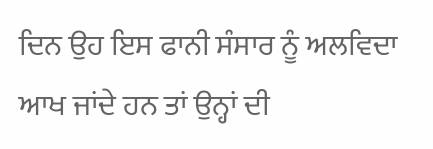ਦਿਨ ਉਹ ਇਸ ਫਾਨੀ ਸੰਸਾਰ ਨੂੰ ਅਲਵਿਦਾ ਆਖ ਜਾਂਦੇ ਹਨ ਤਾਂ ਉਨ੍ਹਾਂ ਦੀ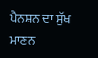ਪੈਨਸ਼ਨ ਦਾ ਸੁੱਖ ਮਾਣਨ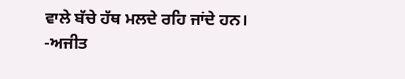ਵਾਲੇ ਬੱਚੇ ਹੱਥ ਮਲਦੇ ਰਹਿ ਜਾਂਦੇ ਹਨ।
-ਅਜੀਤ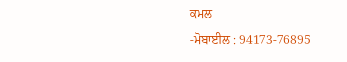ਕਮਲ
-ਮੋਬਾਈਲ : 94173-76895